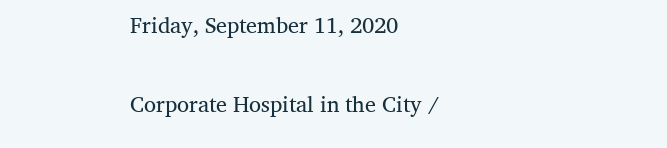Friday, September 11, 2020

Corporate Hospital in the City /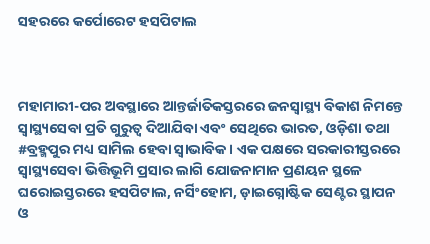ସହରରେ କର୍ପୋରେଟ ହସପିଟାଲ



ମହାମାରୀ-ପର ଅବସ୍ଥାରେ ଆନ୍ତର୍ଜାତିକସ୍ତରରେ ଜନସ୍ୱାସ୍ଥ୍ୟ ବିକାଶ ନିମନ୍ତେ ସ୍ୱାସ୍ଥ୍ୟସେବା ପ୍ରତି ଗୁରୁତ୍ୱ ଦିଆଯିବା ଏବଂ ସେଥିରେ ଭାରତ, ଓଡ଼ିଶା ତଥା #ବ୍ରହ୍ମପୁର ମଧ୍ୟ ସାମିଲ ହେବା ସ୍ୱାଭାବିକ । ଏକ ପକ୍ଷରେ ସରକାରୀସ୍ତରରେ ସ୍ୱାସ୍ଥ୍ୟସେବା ଭିତ୍ତିଭୂମି ପ୍ରସାର ଲାଗି ଯୋଜନାମାନ ପ୍ରଣୟନ ସ୍ଥଳେ ଘରୋଇସ୍ତରରେ ହସପିଟାଲ, ନର୍ସିଂହୋମ, ଡ଼ାଇଗ୍ନୋଷ୍ଟିକ ସେଣ୍ଟର ସ୍ଥାପନ ଓ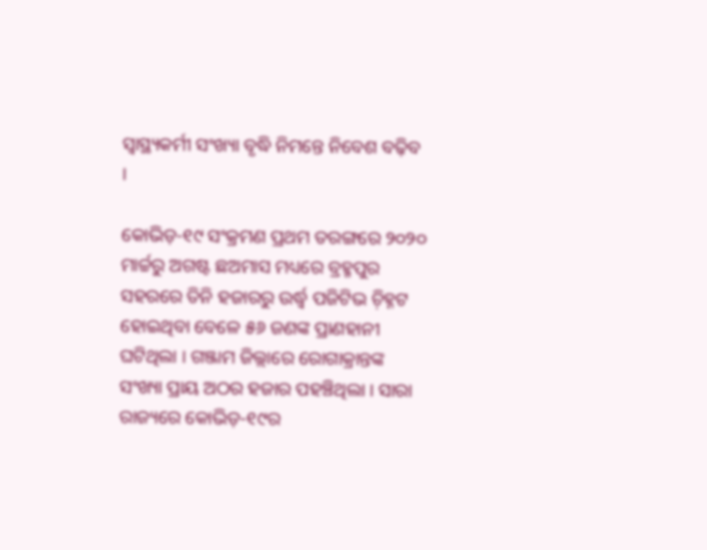ସ୍ୱାସ୍ଥ୍ୟକର୍ମୀ ସଂଖ୍ୟା ବୃଦ୍ଧି ନିମନ୍ତେ ନିବେଶ ବଢ଼ିବ ।

କୋଭିଡ଼-୧୯ ସଂକ୍ରମଣ ପ୍ରଥମ ତରଙ୍ଗରେ ୨୦୨୦ ମାର୍ଚ୍ଚରୁ ଅଗଷ୍ଟ ଛଅମାସ ମଧ୍ୟରେ ବ୍ରହ୍ମପୁର ସହରରେ ତିନି ହଜାରରୁ ଉର୍ଦ୍ଧ୍ୱ ପଜିଟିଭ ଚ଼ିହ୍ନଟ ହୋଇଥିବା ବେଳେ ୫୬ ଜଣଙ୍କ ପ୍ରାଣହାନୀ ଘଟିଥିଲା । ଗଞ୍ଜାମ ଜିଲ୍ଲାରେ ରୋଗାକ୍ରାନ୍ତଙ୍କ ସଂଖ୍ୟା ପ୍ରାୟ ଅଠର ହଜାର ପହଞ୍ଚିଥିଲା । ସାରା ରାଜ୍ୟରେ କୋଭିଡ଼-୧୯ର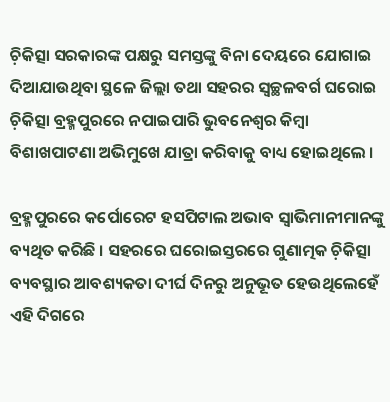ଚ଼ିକିତ୍ସା ସରକାରଙ୍କ ପକ୍ଷରୁ ସମସ୍ତଙ୍କୁ ବିନା ଦେୟରେ ଯୋଗାଇ ଦିଆଯାଉଥିବା ସ୍ଥଳେ ଜିଲ୍ଲା ତଥା ସହରର ସ୍ୱଚ୍ଛଳବର୍ଗ ଘରୋଇ ଚ଼ିକିତ୍ସା ବ୍ରହ୍ମପୁରରେ ନପାଇପାରି ଭୁବନେଶ୍ୱର କିମ୍ୱା ବିଶାଖପାଟଣା ଅଭିମୁଖେ ଯାତ୍ରା କରିବାକୁ ବାଧ୍ୟ ହୋଇଥିଲେ ।

ବ୍ରହ୍ମପୁରରେ କର୍ପୋରେଟ ହସପିଟାଲ ଅଭାବ ସ୍ୱାଭିମାନୀମାନଙ୍କୁ ବ୍ୟଥିତ କରିଛି । ସହରରେ ଘରୋଇସ୍ତରରେ ଗୁଣାତ୍ମକ ଚ଼ିକିତ୍ସା ବ୍ୟବସ୍ଥାର ଆବଶ୍ୟକତା ଦୀର୍ଘ ଦିନରୁ ଅନୁଭୂତ ହେଉଥିଲେହେଁ ଏହି ଦିଗରେ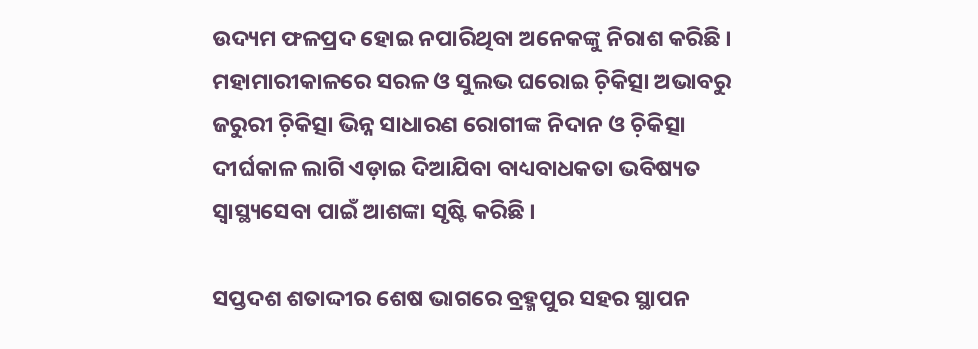ଉଦ୍ୟମ ଫଳପ୍ରଦ ହୋଇ ନପାରିଥିବା ଅନେକଙ୍କୁ ନିରାଶ କରିଛି । ମହାମାରୀକାଳରେ ସରଳ ଓ ସୁଲଭ ଘରୋଇ ଚ଼ିକିତ୍ସା ଅଭାବରୁ ଜରୁରୀ ଚ଼ିକିତ୍ସା ଭିନ୍ନ ସାଧାରଣ ରୋଗୀଙ୍କ ନିଦାନ ଓ ଚ଼ିକିତ୍ସା ଦୀର୍ଘକାଳ ଲାଗି ଏଡ଼ାଇ ଦିଆଯିବା ବାଧ୍ୟବାଧକତା ଭବିଷ୍ୟତ ସ୍ୱାସ୍ଥ୍ୟସେବା ପାଇଁ ଆଶଙ୍କା ସୃଷ୍ଟି କରିଛି ।

ସପ୍ତଦଶ ଶତାଦ୍ଦୀର ଶେଷ ଭାଗରେ ବ୍ରହ୍ମପୁର ସହର ସ୍ଥାପନ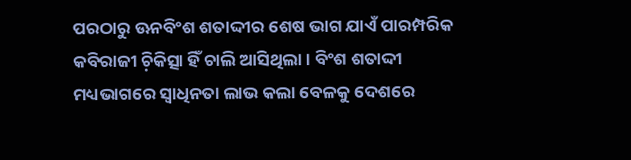ପରଠାରୁ ଊନବିଂଶ ଶତାଦ୍ଦୀର ଶେଷ ଭାଗ ଯାଏଁ ପାରମ୍ପରିକ କବିରାଜୀ ଚ଼ିକିତ୍ସା ହିଁ ଚାଲି ଆସିଥିଲା । ବିଂଶ ଶତାଦ୍ଦୀ ମଧ୍ୟଭାଗରେ ସ୍ୱାଧିନତା ଲାଭ କଲା ବେଳକୁ ଦେଶରେ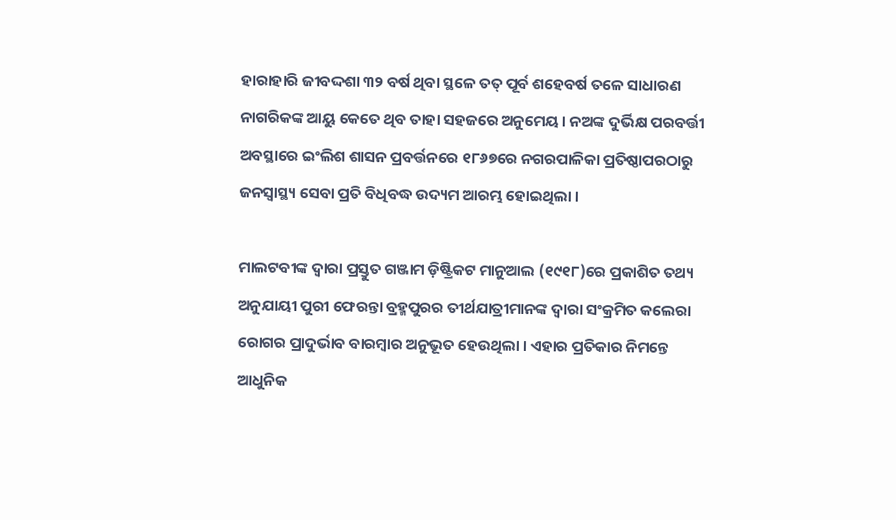ହାରାହାରି ଜୀବଦ୍ଦଶା ୩୨ ବର୍ଷ ଥିବା ସ୍ଥଳେ ତତ୍ ପୂର୍ବ ଶହେବର୍ଷ ତଳେ ସାଧାରଣ ନାଗରିକଙ୍କ ଆୟୁ କେତେ ଥିବ ତାହା ସହଜରେ ଅନୁମେୟ । ନଅଙ୍କ ଦୁର୍ଭିକ୍ଷ ପରବର୍ତ୍ତୀ ଅବସ୍ଥାରେ ଇଂଲିଶ ଶାସନ ପ୍ରବର୍ତ୍ତନରେ ୧୮୬୭ରେ ନଗରପାଳିକା ପ୍ରତିଷ୍ଠାପରଠାରୁ ଜନସ୍ୱାସ୍ଥ୍ୟ ସେବା ପ୍ରତି ବିଧିବଦ୍ଧ ଉଦ୍ୟମ ଆରମ୍ଭ ହୋଇଥିଲା ।

ମାଲଟବୀଙ୍କ ଦ୍ୱାରା ପ୍ରସ୍ତୁତ ଗଞ୍ଜାମ ଡ଼ିଷ୍ଟ୍ରିକଟ ମାନୁଆଲ (୧୯୧୮)ରେ ପ୍ରକାଶିତ ତଥ୍ୟ ଅନୁଯାୟୀ ପୁରୀ ଫେରନ୍ତା ବ୍ରହ୍ମପୁରର ତୀର୍ଥଯାତ୍ରୀମାନଙ୍କ ଦ୍ୱାରା ସଂକ୍ରମିତ କଲେରା ରୋଗର ପ୍ରାଦୁର୍ଭାବ ବାରମ୍ୱାର ଅନୁଭୂତ ହେଉଥିଲା । ଏହାର ପ୍ରତିକାର ନିମନ୍ତେ ଆଧୁନିକ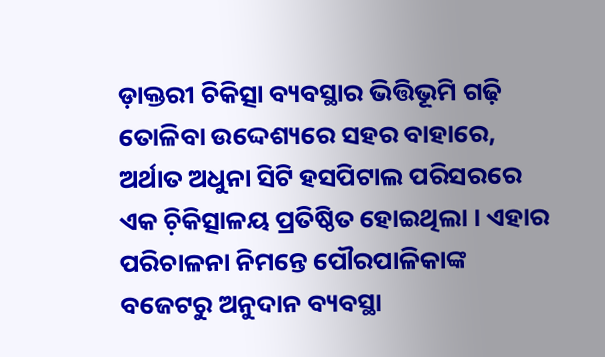ଡ଼ାକ୍ତରୀ ଚିକିତ୍ସା ବ୍ୟବସ୍ଥାର ଭିତ୍ତିଭୂମି ଗଢ଼ି ତୋଳିବା ଉଦ୍ଦେଶ୍ୟରେ ସହର ବାହାରେ, ଅର୍ଥାତ ଅଧୁନା ସିଟି ହସପିଟାଲ ପରିସରରେ ଏକ ଚ଼ିକିତ୍ସାଳୟ ପ୍ରତିଷ୍ଠିତ ହୋଇଥିଲା । ଏହାର ପରିଚାଳନା ନିମନ୍ତେ ପୌରପାଳିକାଙ୍କ ବଜେଟରୁ ଅନୁଦାନ ବ୍ୟବସ୍ଥା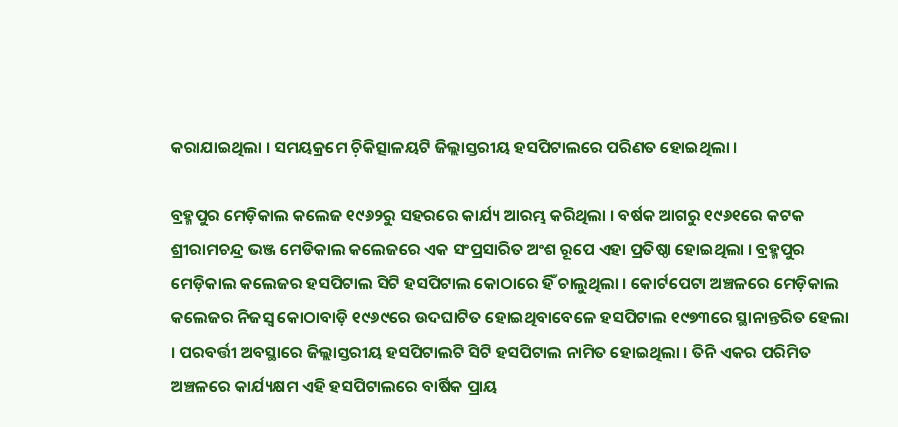କରାଯାଇଥିଲା । ସମୟକ୍ରମେ ଚ଼ିକିତ୍ସାଳୟଟି ଜିଲ୍ଲାସ୍ତରୀୟ ହସପିଟାଲରେ ପରିଣତ ହୋଇଥିଲା ।

ବ୍ରହ୍ମପୁର ମେଡ଼ିକାଲ କଲେଜ ୧୯୬୨ରୁ ସହରରେ କାର୍ଯ୍ୟ ଆରମ୍ଭ କରିଥିଲା । ବର୍ଷକ ଆଗରୁ ୧୯୬୧ରେ କଟକ ଶ୍ରୀରାମଚନ୍ଦ୍ର ଭଞ୍ଜ ମେଡିକାଲ କଲେଜରେ ଏକ ସଂପ୍ରସାରିତ ଅଂଶ ରୂପେ ଏହା ପ୍ରତିଷ୍ଠା ହୋଇଥିଲା । ବ୍ରହ୍ମପୁର ମେଡ଼ିକାଲ କଲେଜର ହସପିଟାଲ ସିଟି ହସପିଟାଲ କୋଠାରେ ହିଁ ଚାଲୁଥିଲା । କୋର୍ଟପେଟା ଅଞ୍ଚଳରେ ମେଡ଼ିକାଲ କଲେଜର ନିଜସ୍ୱ କୋଠାବାଡ଼ି ୧୯୬୯ରେ ଉଦଘାଟିତ ହୋଇଥିବାବେଳେ ହସପିଟାଲ ୧୯୭୩ରେ ସ୍ଥାନାନ୍ତରିତ ହେଲା । ପରବର୍ତ୍ତୀ ଅବସ୍ଥାରେ ଜିଲ୍ଲାସ୍ତରୀୟ ହସପିଟାଲଟି ସିଟି ହସପିଟାଲ ନାମିତ ହୋଇଥିଲା । ତିନି ଏକର ପରିମିତ ଅଞ୍ଚଳରେ କାର୍ଯ୍ୟକ୍ଷମ ଏହି ହସପିଟାଲରେ ବାର୍ଷିକ ପ୍ରାୟ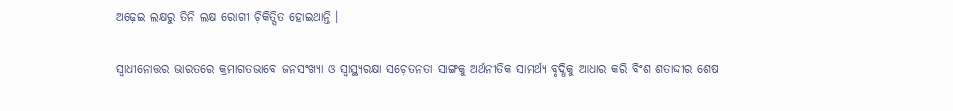ଅଢ଼େଇ ଲକ୍ଷରୁ ତିନି ଲକ୍ଷ ରୋଗୀ ଚ଼ିକିତ୍ସିତ ହୋଇଥାନ୍ତି ।

ସ୍ୱାଧୀନୋତ୍ତର ଭାରତରେ କ୍ରମାଗତଭାବେ ଜନସଂଖ୍ୟା ଓ ସ୍ୱାସ୍ଥ୍ୟରକ୍ଷା ସଚ଼େତନତା ସାଙ୍ଗକୁ ଅର୍ଥନୀତିକ ସାମର୍ଥ୍ୟ ବୃଦ୍ଧିକୁ ଆଧାର କରି ବିଂଶ ଶତାଦ୍ଦୀର ଶେଷ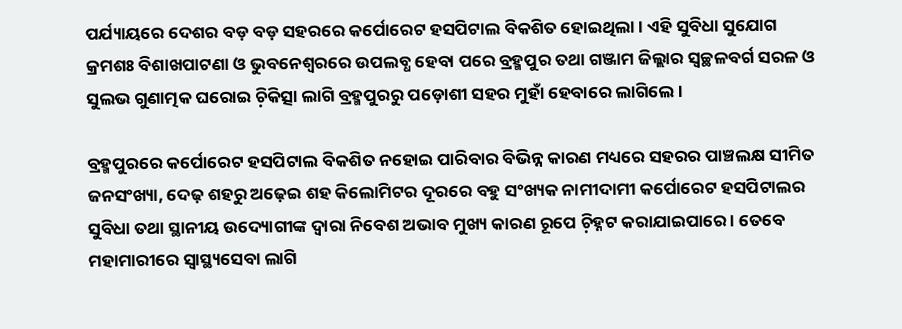ପର୍ଯ୍ୟାୟରେ ଦେଶର ବଡ଼ ବଡ଼ ସହରରେ କର୍ପୋରେଟ ହସପିଟାଲ ବିକଶିତ ହୋଇଥିଲା । ଏହି ସୁବିଧା ସୁଯୋଗ କ୍ରମଶଃ ବିଶାଖପାଟଣା ଓ ଭୁବନେଶ୍ୱରରେ ଉପଲବ୍ଧ ହେବା ପରେ ବ୍ରହ୍ମପୁର ତଥା ଗଞ୍ଜାମ ଜିଲ୍ଲାର ସ୍ୱଚ୍ଛଳବର୍ଗ ସରଳ ଓ ସୁଲଭ ଗୁଣାତ୍ମକ ଘରୋଇ ଚ଼ିକିତ୍ସା ଲାଗି ବ୍ରହ୍ମପୁରରୁ ପଡ଼ୋଶୀ ସହର ମୁହାଁ ହେବାରେ ଲାଗିଲେ ।

ବ୍ରହ୍ମପୁରରେ କର୍ପୋରେଟ ହସପିଟାଲ ବିକଶିତ ନହୋଇ ପାରିବାର ବିଭିନ୍ନ କାରଣ ମଧ୍ୟରେ ସହରର ପାଞ୍ଚଲକ୍ଷ ସୀମିତ ଜନସଂଖ୍ୟା, ଦେଢ଼ ଶହରୁ ଅଢ଼େଇ ଶହ କିଲୋମିଟର ଦୂରରେ ବହୁ ସଂଖ୍ୟକ ନାମୀଦାମୀ କର୍ପୋରେଟ ହସପିଟାଲର ସୁବିଧା ତଥା ସ୍ଥାନୀୟ ଉଦ୍ୟୋଗୀଙ୍କ ଦ୍ୱାରା ନିବେଶ ଅଭାବ ମୁଖ୍ୟ କାରଣ ରୂପେ ଚ଼ିହ୍ନଟ କରାଯାଇପାରେ । ତେବେ ମହାମାରୀରେ ସ୍ୱାସ୍ଥ୍ୟସେବା ଲାଗି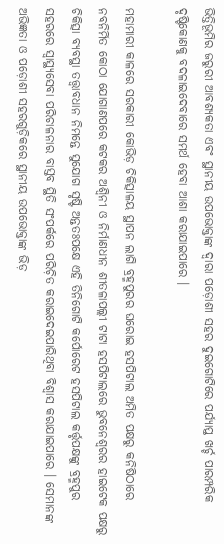ଭିତ୍ତିଭୂମିର ଜରୁରୀ ଆବଶ୍ୟକତା ଏବଂ ସ୍ଥାନୀୟ ଉପଭୋକ୍ତାଙ୍କ ଦ୍ୱାରା ପଡ଼ୋଶୀ ସହର ଦୁଇଗୋଟିରେ ପର୍ଯ୍ୟାପ୍ତ ଖର୍ଚ୍ଚ ପାରମ୍ପରିକ ଦୃଷ୍ଟିକୋଣକୁ ବଦଳାଇଦେବାରେ ସମର୍ଥ ହେବା ଆଶା କରାଯାଇପାରେ ।

ମହାମାରୀ କାଳରେ ସରକାରୀ କୋଭିଡ଼ ଚିକିତ୍ସାଳୟ ସ୍ଥାପନ ଲାଗି ବ୍ରହ୍ମପୁରର ଘରୋଇ ହସପିଟାଲ ଅମିତ ପକ୍ଷରୁ କନିଷିଠାରେ ନବନିର୍ମିତ କୋଠା ଯୋଗାଣପରେ କଟକର ଅଶ୍ୱିନୀ ଓ ନିର୍ମାଣଧୀନ ଶୀତଳାପଲ୍ଲୀ ଟାଟା ହସପିଟାଲରେ ଭୁବନେଶ୍ୱରର ହାଇଟେକ ପକ୍ଷରୁ ଚିକିତ୍ସା ବ୍ୟବସ୍ଥା ତତ୍ତ୍ୱାବଧାନ ନିମନ୍ତେ ସୁଯୋଗ ସୃଷ୍ଟି ଅନ୍ତତଃପକ୍ଷେ ଏହି ତିନିଗୋଟି କର୍ପୋରେଟ ହସପିଟାଲ କର୍ତ୍ତୃପକ୍ଷଙ୍କୁ ବ୍ରହ୍ମପୁର ସହରରେ ସ୍ୱାସ୍ଥ୍ୟସେବା ପରିଚାଳନାର ବାସ୍ତବ ସ୍ଥିତି ସଂପର୍କରେ ପରିଚ଼ିତ କରାଇଦେଇପାରିଥିବା ବିଶ୍ୱାସ କରାଯାଇପାରେ । ସେମାନଙ୍କ ଅଭିଜ୍ଞତା ଓ ପଡ଼ୋଶୀ ସହରଗୁଡ଼ିକରେ ସ୍ଥାନୀୟ ଉପଭୋକ୍ତାଙ୍କ ଭିଡ଼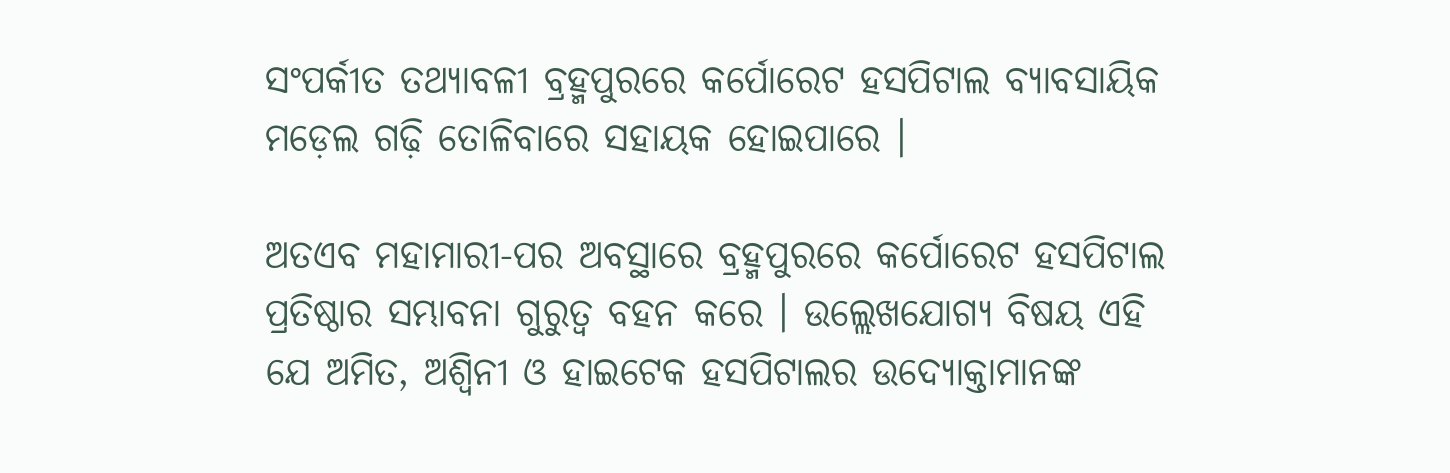ସଂପର୍କୀତ ତଥ୍ୟାବଳୀ ବ୍ରହ୍ମପୁରରେ କର୍ପୋରେଟ ହସପିଟାଲ ବ୍ୟାବସାୟିକ ମଡ଼େଲ ଗଢ଼ି ତୋଳିବାରେ ସହାୟକ ହୋଇପାରେ ।

ଅତଏବ ମହାମାରୀ-ପର ଅବସ୍ଥାରେ ବ୍ରହ୍ମପୁରରେ କର୍ପୋରେଟ ହସପିଟାଲ ପ୍ରତିଷ୍ଠାର ସମ୍ଭାବନା ଗୁରୁତ୍ୱ ବହନ କରେ । ଉଲ୍ଲେଖଯୋଗ୍ୟ ବିଷୟ ଏହି ଯେ ଅମିତ, ଅଶ୍ୱିନୀ ଓ ହାଇଟେକ ହସପିଟାଲର ଉଦ୍ୟୋକ୍ତାମାନଙ୍କ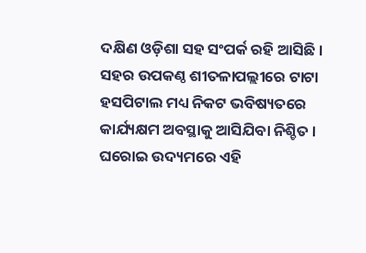ଦକ୍ଷିଣ ଓଡ଼ିଶା ସହ ସଂପର୍କ ରହି ଆସିଛି । ସହର ଉପକଣ୍ଠ ଶୀତଳାପଲ୍ଲୀରେ ଟାଟା ହସପିଟାଲ ମଧ୍ୟ ନିକଟ ଭବିଷ୍ୟତରେ କାର୍ଯ୍ୟକ୍ଷମ ଅବସ୍ଥାକୁ ଆସିଯିବା ନିଶ୍ଚିତ । ଘରୋଇ ଉଦ୍ୟମରେ ଏହି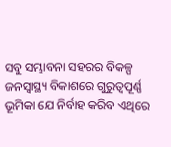ସବୁ ସମ୍ଭାବନା ସହରର ବିକଳ୍ପ ଜନସ୍ୱାସ୍ଥ୍ୟ ବିକାଶରେ ଗୁରୁତ୍ୱପୂର୍ଣ୍ଣ ଭୂମିକା ଯେ ନିର୍ବାହ କରିବ ଏଥିରେ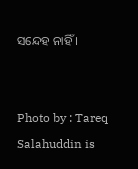ସନ୍ଦେହ ନାହିଁ ।


Photo by : Tareq Salahuddin is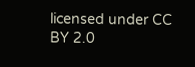licensed under CC BY 2.0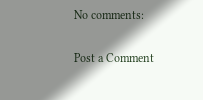No comments:

Post a Comment